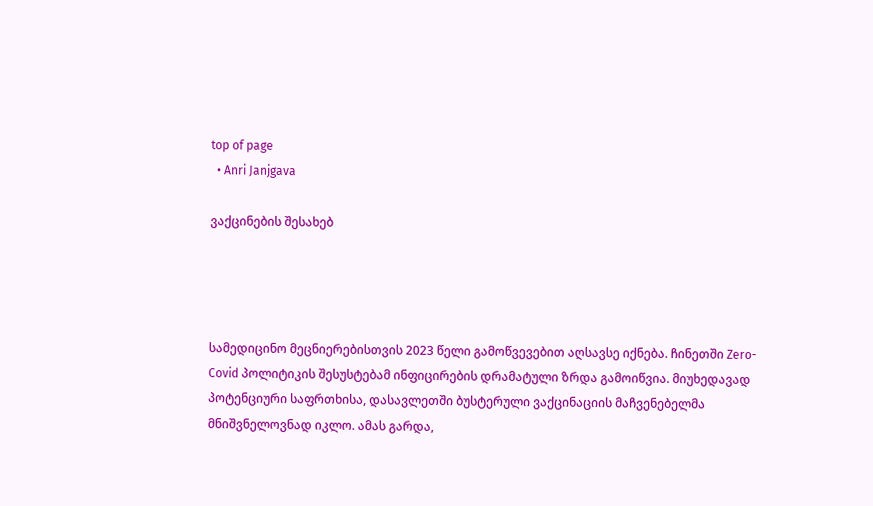top of page
  • Anri Janjgava

ვაქცინების შესახებ




სამედიცინო მეცნიერებისთვის 2023 წელი გამოწვევებით აღსავსე იქნება. ჩინეთში Zero-Covid პოლიტიკის შესუსტებამ ინფიცირების დრამატული ზრდა გამოიწვია. მიუხედავად პოტენციური საფრთხისა, დასავლეთში ბუსტერული ვაქცინაციის მაჩვენებელმა მნიშვნელოვნად იკლო. ამას გარდა,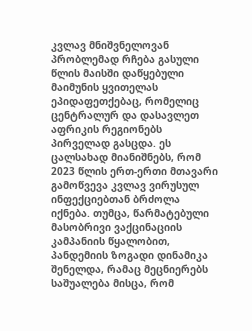კვლავ მნიშვნელოვან პრობლემად რჩება გასული წლის მაისში დაწყებული მაიმუნის ყვითელას ეპიდაფეთქებაც, რომელიც ცენტრალურ და დასავლეთ აფრიკის რეგიონებს პირველად გასცდა. ეს ცალსახად მიანიშნებს, რომ 2023 წლის ერთ-ერთი მთავარი გამოწვევა კვლავ ვირუსულ ინფექციებთან ბრძოლა იქნება. თუმცა, წარმატებული მასობრივი ვაქცინაციის კამპანიის წყალობით, პანდემიის ზოგადი დინამიკა შენელდა, რამაც მეცნიერებს საშუალება მისცა, რომ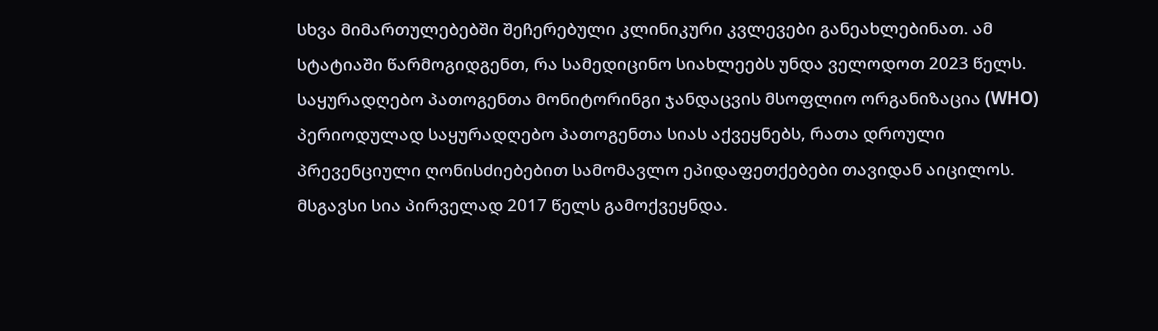სხვა მიმართულებებში შეჩერებული კლინიკური კვლევები განეახლებინათ. ამ სტატიაში წარმოგიდგენთ, რა სამედიცინო სიახლეებს უნდა ველოდოთ 2023 წელს. საყურადღებო პათოგენთა მონიტორინგი ჯანდაცვის მსოფლიო ორგანიზაცია (WHO) პერიოდულად საყურადღებო პათოგენთა სიას აქვეყნებს, რათა დროული პრევენციული ღონისძიებებით სამომავლო ეპიდაფეთქებები თავიდან აიცილოს. მსგავსი სია პირველად 2017 წელს გამოქვეყნდა.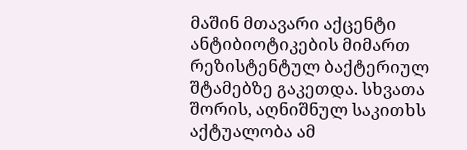მაშინ მთავარი აქცენტი ანტიბიოტიკების მიმართ რეზისტენტულ ბაქტერიულ შტამებზე გაკეთდა. სხვათა შორის, აღნიშნულ საკითხს აქტუალობა ამ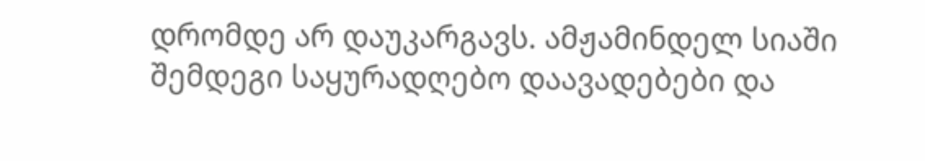დრომდე არ დაუკარგავს. ამჟამინდელ სიაში შემდეგი საყურადღებო დაავადებები და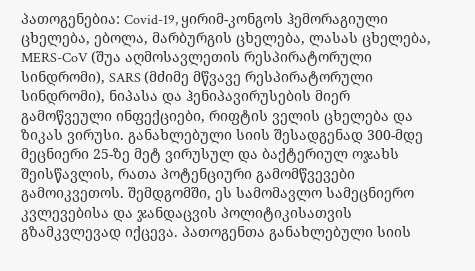პათოგენებია: Covid-19, ყირიმ-კონგოს ჰემორაგიული ცხელება, ებოლა, მარბურგის ცხელება, ლასას ცხელება, MERS-CoV (შუა აღმოსავლეთის რესპირატორული სინდრომი), SARS (მძიმე მწვავე რესპირატორული სინდრომი), ნიპასა და ჰენიპავირუსების მიერ გამოწვეული ინფექციები, რიფტის ველის ცხელება და ზიკას ვირუსი. განახლებული სიის შესადგენად 300-მდე მეცნიერი 25-ზე მეტ ვირუსულ და ბაქტერიულ ოჯახს შეისწავლის, რათა პოტენციური გამომწვევები გამოიკვეთოს. შემდგომში, ეს სამომავლო სამეცნიერო კვლევებისა და ჯანდაცვის პოლიტიკისათვის გზამკვლევად იქცევა. პათოგენთა განახლებული სიის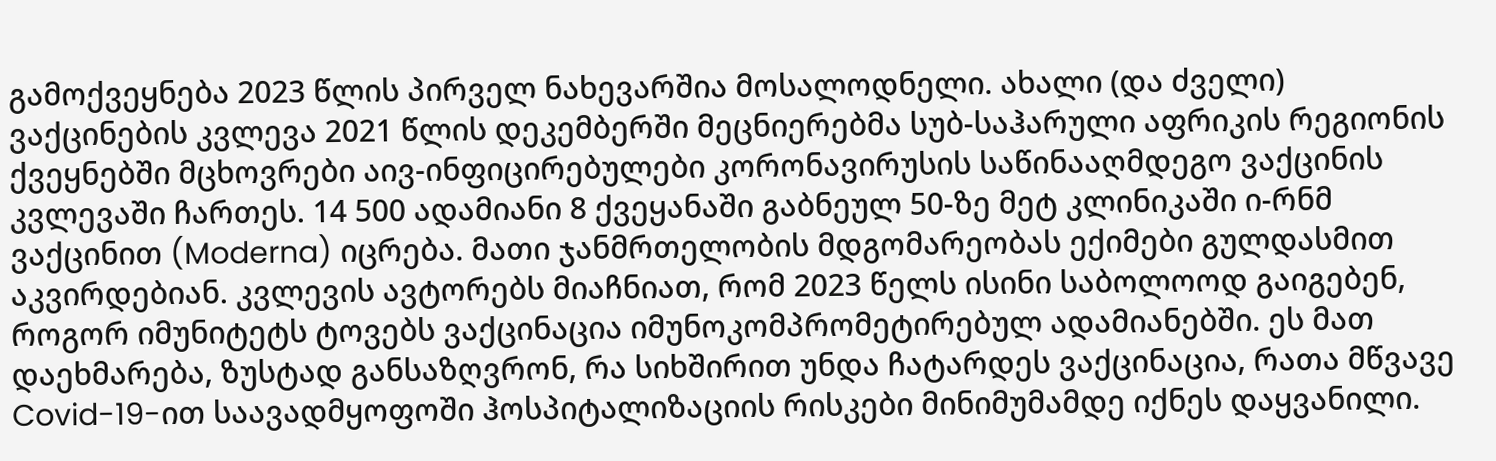გამოქვეყნება 2023 წლის პირველ ნახევარშია მოსალოდნელი. ახალი (და ძველი) ვაქცინების კვლევა 2021 წლის დეკემბერში მეცნიერებმა სუბ-საჰარული აფრიკის რეგიონის ქვეყნებში მცხოვრები აივ-ინფიცირებულები კორონავირუსის საწინააღმდეგო ვაქცინის კვლევაში ჩართეს. 14 500 ადამიანი 8 ქვეყანაში გაბნეულ 50-ზე მეტ კლინიკაში ი-რნმ ვაქცინით (Moderna) იცრება. მათი ჯანმრთელობის მდგომარეობას ექიმები გულდასმით აკვირდებიან. კვლევის ავტორებს მიაჩნიათ, რომ 2023 წელს ისინი საბოლოოდ გაიგებენ, როგორ იმუნიტეტს ტოვებს ვაქცინაცია იმუნოკომპრომეტირებულ ადამიანებში. ეს მათ დაეხმარება, ზუსტად განსაზღვრონ, რა სიხშირით უნდა ჩატარდეს ვაქცინაცია, რათა მწვავე Covid-19-ით საავადმყოფოში ჰოსპიტალიზაციის რისკები მინიმუმამდე იქნეს დაყვანილი.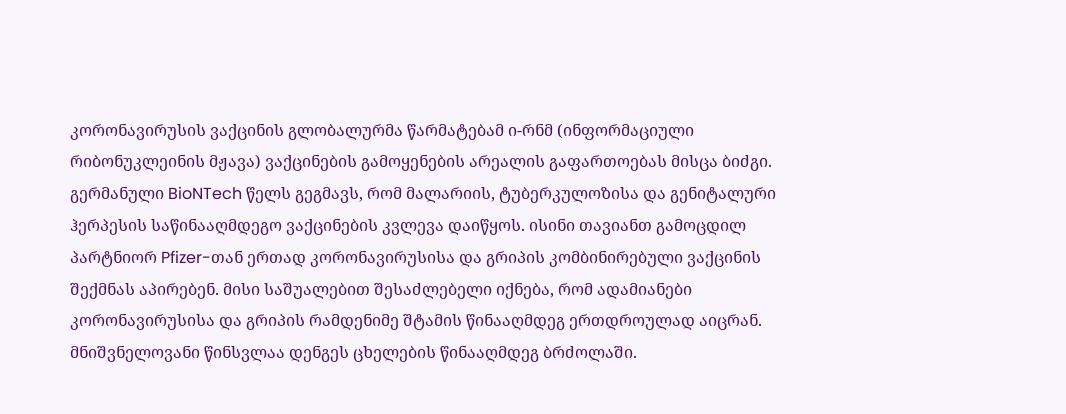კორონავირუსის ვაქცინის გლობალურმა წარმატებამ ი-რნმ (ინფორმაციული რიბონუკლეინის მჟავა) ვაქცინების გამოყენების არეალის გაფართოებას მისცა ბიძგი. გერმანული BioNTech წელს გეგმავს, რომ მალარიის, ტუბერკულოზისა და გენიტალური ჰერპესის საწინააღმდეგო ვაქცინების კვლევა დაიწყოს. ისინი თავიანთ გამოცდილ პარტნიორ Pfizer-თან ერთად კორონავირუსისა და გრიპის კომბინირებული ვაქცინის შექმნას აპირებენ. მისი საშუალებით შესაძლებელი იქნება, რომ ადამიანები კორონავირუსისა და გრიპის რამდენიმე შტამის წინააღმდეგ ერთდროულად აიცრან. მნიშვნელოვანი წინსვლაა დენგეს ცხელების წინააღმდეგ ბრძოლაში.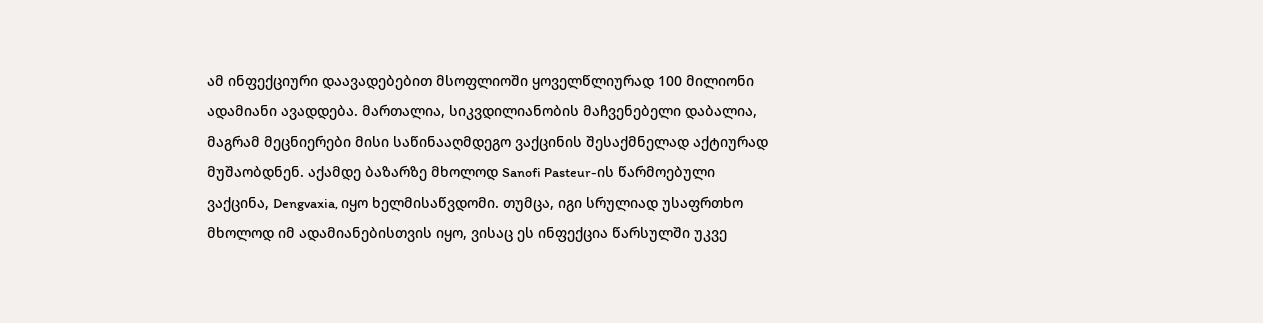ამ ინფექციური დაავადებებით მსოფლიოში ყოველწლიურად 100 მილიონი ადამიანი ავადდება. მართალია, სიკვდილიანობის მაჩვენებელი დაბალია, მაგრამ მეცნიერები მისი საწინააღმდეგო ვაქცინის შესაქმნელად აქტიურად მუშაობდნენ. აქამდე ბაზარზე მხოლოდ Sanofi Pasteur-ის წარმოებული ვაქცინა, Dengvaxia, იყო ხელმისაწვდომი. თუმცა, იგი სრულიად უსაფრთხო მხოლოდ იმ ადამიანებისთვის იყო, ვისაც ეს ინფექცია წარსულში უკვე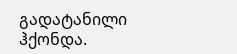გადატანილი ჰქონდა.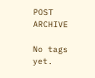POST ARCHIVE

No tags yet.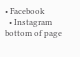• Facebook
  • Instagram
bottom of page